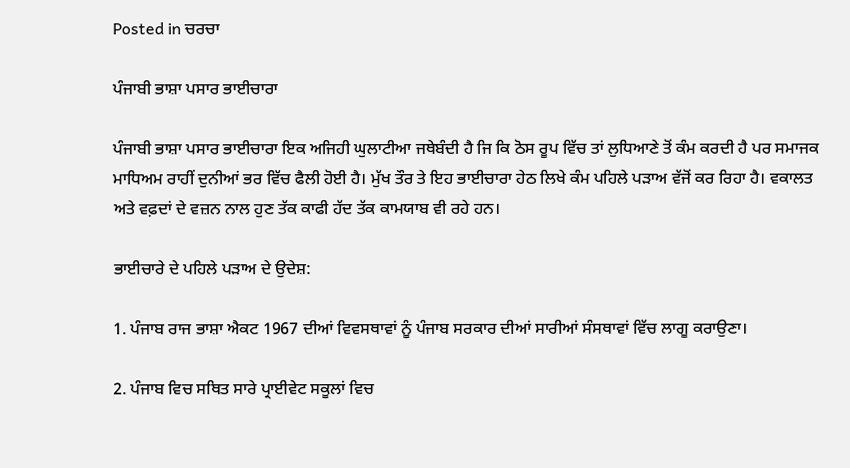Posted in ਚਰਚਾ

ਪੰਜਾਬੀ ਭਾਸ਼ਾ ਪਸਾਰ ਭਾਈਚਾਰਾ

ਪੰਜਾਬੀ ਭਾਸ਼ਾ ਪਸਾਰ ਭਾਈਚਾਰਾ ਇਕ ਅਜਿਹੀ ਘੁਲਾਟੀਆ ਜਥੇਬੰਦੀ ਹੈ ਜਿ ਕਿ ਠੋਸ ਰੂਪ ਵਿੱਚ ਤਾਂ ਲੁਧਿਆਣੇ ਤੋਂ ਕੰਮ ਕਰਦੀ ਹੈ ਪਰ ਸਮਾਜਕ ਮਾਧਿਅਮ ਰਾਹੀਂ ਦੁਨੀਆਂ ਭਰ ਵਿੱਚ ਫੈਲੀ ਹੋਈ ਹੈ। ਮੁੱਖ ਤੌਰ ਤੇ ਇਹ ਭਾਈਚਾਰਾ ਹੇਠ ਲਿਖੇ ਕੰਮ ਪਹਿਲੇ ਪੜਾਅ ਵੱਜੋਂ ਕਰ ਰਿਹਾ ਹੈ। ਵਕਾਲਤ ਅਤੇ ਵਫ਼ਦਾਂ ਦੇ ਵਜ਼ਨ ਨਾਲ ਹੁਣ ਤੱਕ ਕਾਫੀ ਹੱਦ ਤੱਕ ਕਾਮਯਾਬ ਵੀ ਰਹੇ ਹਨ।

ਭਾਈਚਾਰੇ ਦੇ ਪਹਿਲੇ ਪੜਾਅ ਦੇ ਉਦੇਸ਼:

1. ਪੰਜਾਬ ਰਾਜ ਭਾਸ਼ਾ ਐਕਟ 1967 ਦੀਆਂ ਵਿਵਸਥਾਵਾਂ ਨੂੰ ਪੰਜਾਬ ਸਰਕਾਰ ਦੀਆਂ ਸਾਰੀਆਂ ਸੰਸਥਾਵਾਂ ਵਿੱਚ ਲਾਗੂ ਕਰਾਉਣਾ।

2. ਪੰਜਾਬ ਵਿਚ ਸਥਿਤ ਸਾਰੇ ਪ੍ਰਾਈਵੇਟ ਸਕੂਲਾਂ ਵਿਚ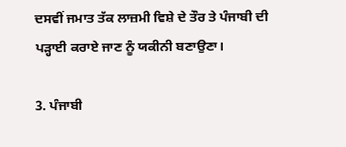ਦਸਵੀਂ ਜਮਾਤ ਤੱਕ ਲਾਜ਼ਮੀ ਵਿਸ਼ੇ ਦੇ ਤੌਰ ਤੇ ਪੰਜਾਬੀ ਦੀ ਪੜ੍ਹਾਈ ਕਰਾਏ ਜਾਣ ਨੂੰ ਯਕੀਨੀ ਬਣਾਉਣਾ।

3. ਪੰਜਾਬੀ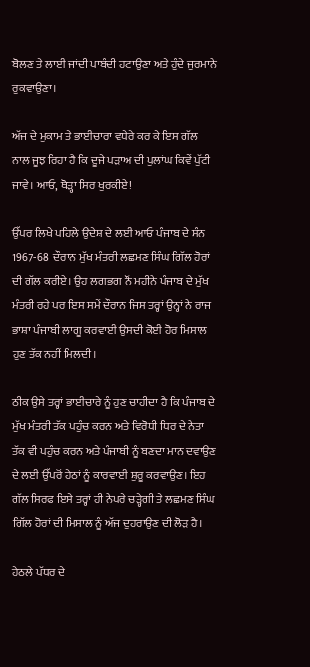ਬੋਲਣ ਤੇ ਲਾਈ ਜਾਂਦੀ ਪਾਬੰਦੀ ਹਟਾਉਣਾ ਅਤੇ ਹੁੰਦੇ ਜੁਰਮਾਨੇ ਰੁਕਵਾਉਣਾ।

ਅੱਜ ਦੇ ਮੁਕਾਮ ਤੇ ਭਾਈਚਾਰਾ ਵਧੇਰੇ ਕਰ ਕੇ ਇਸ ਗੱਲ ਨਾਲ ਜੂਝ ਰਿਹਾ ਹੈ ਕਿ ਦੂਜੇ ਪੜਾਅ ਦੀ ਪੁਲਾਂਘ ਕਿਵੇਂ ਪੁੱਟੀ ਜਾਵੇ। ਆਓ, ਥੋੜ੍ਹਾ ਸਿਰ ਖੁਰਕੀਏ!

ਉੱਪਰ ਲਿਖੇ ਪਹਿਲੇ ਉਦੇਸ਼ ਦੇ ਲਈ ਆਓ ਪੰਜਾਬ ਦੇ ਸੰਨ 1967-68  ਦੌਰਾਨ ਮੁੱਖ ਮੰਤਰੀ ਲਛਮਣ ਸਿੰਘ ਗਿੱਲ ਹੋਰਾਂ ਦੀ ਗੱਲ ਕਰੀਏ। ਉਹ ਲਗਭਗ ਨੌਂ ਮਹੀਨੇ ਪੰਜਾਬ ਦੇ ਮੁੱਖ ਮੰਤਰੀ ਰਹੇ ਪਰ ਇਸ ਸਮੇਂ ਦੌਰਾਨ ਜਿਸ ਤਰ੍ਹਾਂ ਉਨ੍ਹਾਂ ਨੇ ਰਾਜ ਭਾਸ਼ਾ ਪੰਜਾਬੀ ਲਾਗੂ ਕਰਵਾਈ ਉਸਦੀ ਕੋਈ ਹੋਰ ਮਿਸਾਲ ਹੁਣ ਤੱਕ ਨਹੀਂ ਮਿਲਦੀ।

ਠੀਕ ਉਸੇ ਤਰ੍ਹਾਂ ਭਾਈਚਾਰੇ ਨੂੰ ਹੁਣ ਚਾਹੀਦਾ ਹੈ ਕਿ ਪੰਜਾਬ ਦੇ ਮੁੱਖ ਮੰਤਰੀ ਤੱਕ ਪਹੁੰਚ ਕਰਨ ਅਤੇ ਵਿਰੋਧੀ ਧਿਰ ਦੇ ਨੇਤਾ ਤੱਕ ਵੀ ਪਹੁੰਚ ਕਰਨ ਅਤੇ ਪੰਜਾਬੀ ਨੂੰ ਬਣਦਾ ਮਾਨ ਦਵਾਉਣ ਦੇ ਲਈ ਉੱਪਰੋਂ ਹੇਠਾਂ ਨੂੰ ਕਾਰਵਾਈ ਸ਼ੁਰੂ ਕਰਵਾਉਣ। ਇਹ ਗੱਲ ਸਿਰਫ ਇਸੇ ਤਰ੍ਹਾਂ ਹੀ ਨੇਪਰੇ ਚੜ੍ਹੇਗੀ ਤੇ ਲਛਮਣ ਸਿੰਘ ਗਿੱਲ ਹੋਰਾਂ ਦੀ ਮਿਸਾਲ ਨੂੰ ਅੱਜ ਦੁਹਰਾਉਣ ਦੀ ਲੋੜ ਹੈ।

ਹੇਠਲੇ ਪੱਧਰ ਦੇ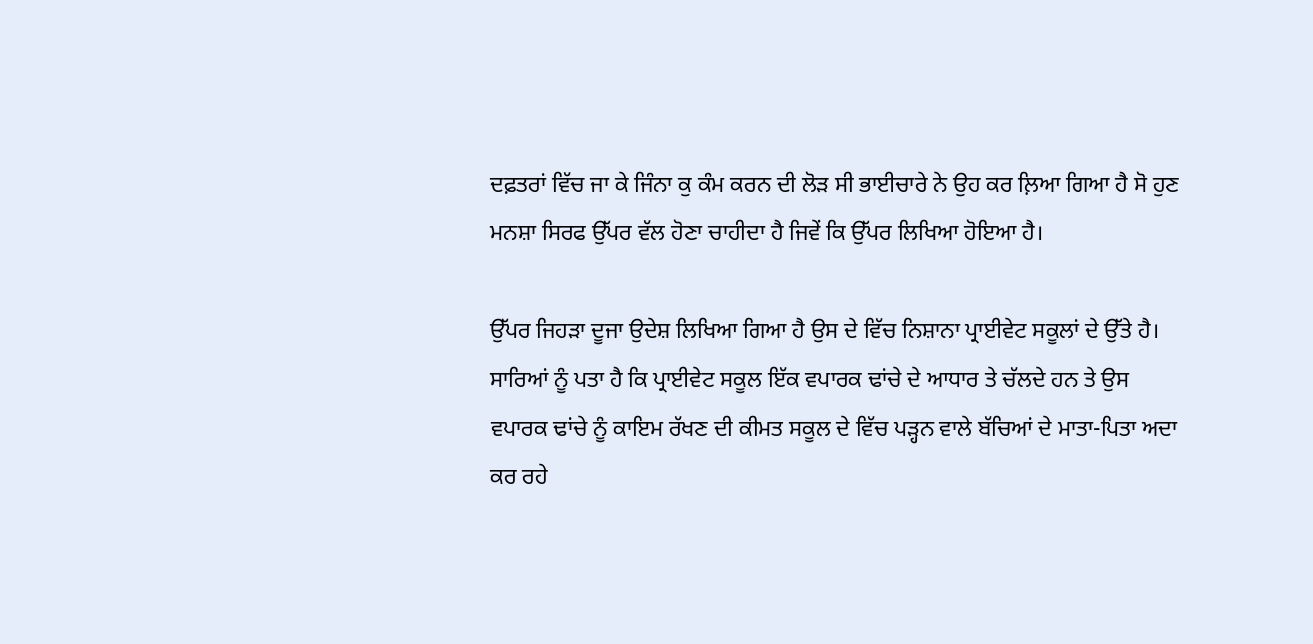ਦਫ਼ਤਰਾਂ ਵਿੱਚ ਜਾ ਕੇ ਜਿੰਨਾ ਕੁ ਕੰਮ ਕਰਨ ਦੀ ਲੋੜ ਸੀ ਭਾਈਚਾਰੇ ਨੇ ਉਹ ਕਰ ਲ਼ਿਆ ਗਿਆ ਹੈ ਸੋ ਹੁਣ ਮਨਸ਼ਾ ਸਿਰਫ ਉੱਪਰ ਵੱਲ ਹੋਣਾ ਚਾਹੀਦਾ ਹੈ ਜਿਵੇਂ ਕਿ ਉੱਪਰ ਲਿਖਿਆ ਹੋਇਆ ਹੈ।

ਉੱਪਰ ਜਿਹੜਾ ਦੂਜਾ ਉਦੇਸ਼ ਲਿਖਿਆ ਗਿਆ ਹੈ ਉਸ ਦੇ ਵਿੱਚ ਨਿਸ਼ਾਨਾ ਪ੍ਰਾਈਵੇਟ ਸਕੂਲਾਂ ਦੇ ਉੱਤੇ ਹੈ। ਸਾਰਿਆਂ ਨੂੰ ਪਤਾ ਹੈ ਕਿ ਪ੍ਰਾਈਵੇਟ ਸਕੂਲ ਇੱਕ ਵਪਾਰਕ ਢਾਂਚੇ ਦੇ ਆਧਾਰ ਤੇ ਚੱਲਦੇ ਹਨ ਤੇ ਉਸ ਵਪਾਰਕ ਢਾਂਚੇ ਨੂੰ ਕਾਇਮ ਰੱਖਣ ਦੀ ਕੀਮਤ ਸਕੂਲ ਦੇ ਵਿੱਚ ਪੜ੍ਹਨ ਵਾਲੇ ਬੱਚਿਆਂ ਦੇ ਮਾਤਾ-ਪਿਤਾ ਅਦਾ ਕਰ ਰਹੇ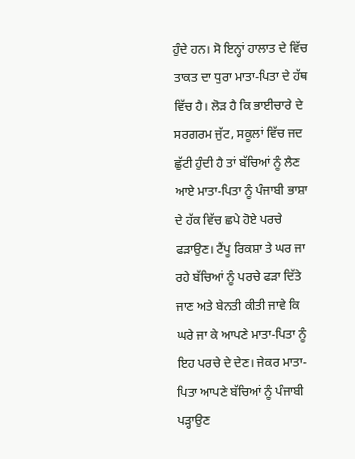ਹੁੰਦੇ ਹਨ। ਸੋ ਇਨ੍ਹਾਂ ਹਾਲਾਤ ਦੇ ਵਿੱਚ ਤਾਕਤ ਦਾ ਧੁਰਾ ਮਾਤਾ-ਪਿਤਾ ਦੇ ਹੱਥ ਵਿੱਚ ਹੈ। ਲੋੜ ਹੈ ਕਿ ਭਾਈਚਾਰੇ ਦੇ ਸਰਗਰਮ ਜੁੱਟ, ਸਕੂਲਾਂ ਵਿੱਚ ਜਦ ਛੁੱਟੀ ਹੁੰਦੀ ਹੈ ਤਾਂ ਬੱਚਿਆਂ ਨੂੰ ਲੈਣ ਆਏ ਮਾਤਾ-ਪਿਤਾ ਨੂੰ ਪੰਜਾਬੀ ਭਾਸ਼ਾ ਦੇ ਹੱਕ ਵਿੱਚ ਛਪੇ ਹੋਏ ਪਰਚੇ ਫੜਾਉਣ। ਟੈਂਪੂ ਰਿਕਸ਼ਾ ਤੇ ਘਰ ਜਾ ਰਹੇ ਬੱਚਿਆਂ ਨੂੰ ਪਰਚੇ ਫੜਾ ਦਿੱਤੇ ਜਾਣ ਅਤੇ ਬੇਨਤੀ ਕੀਤੀ ਜਾਵੇ ਕਿ ਘਰੇ ਜਾ ਕੇ ਆਪਣੇ ਮਾਤਾ-ਪਿਤਾ ਨੂੰ ਇਹ ਪਰਚੇ ਦੇ ਦੇਣ। ਜੇਕਰ ਮਾਤਾ-ਪਿਤਾ ਆਪਣੇ ਬੱਚਿਆਂ ਨੂੰ ਪੰਜਾਬੀ ਪੜ੍ਹਾਉਣ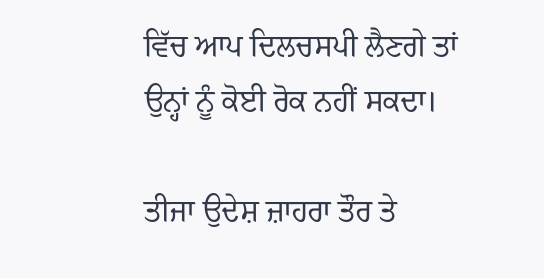ਵਿੱਚ ਆਪ ਦਿਲਚਸਪੀ ਲੈਣਗੇ ਤਾਂ ਉਨ੍ਹਾਂ ਨੂੰ ਕੋਈ ਰੋਕ ਨਹੀਂ ਸਕਦਾ।

ਤੀਜਾ ਉਦੇਸ਼ ਜ਼ਾਹਰਾ ਤੌਰ ਤੇ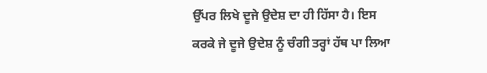ਉੱਪਰ ਲਿਖੇ ਦੂਜੇ ਉਦੇਸ਼ ਦਾ ਹੀ ਹਿੱਸਾ ਹੈ। ਇਸ ਕਰਕੇ ਜੇ ਦੂਜੇ ਉਦੇਸ਼ ਨੂੰ ਚੰਗੀ ਤਰ੍ਹਾਂ ਹੱਥ ਪਾ ਲਿਆ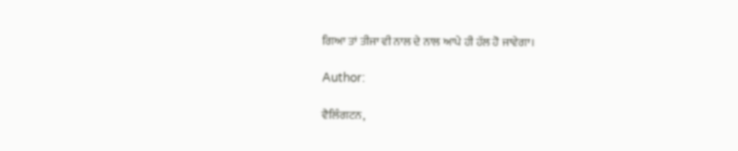ਗਿਆ ਤਾਂ ਤੀਜਾ ਵੀ ਨਾਲ ਦੇ ਨਾਲ ਆਪੇ ਹੀ ਹੱਲ ਹੋ ਜਾਵੇਗਾ।

Author:

ਵੈਲਿੰਗਟਨ,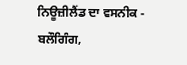ਨਿਊਜ਼ੀਲੈਂਡ ਦਾ ਵਸਨੀਕ - ਬਲੌਗਿੰਗ,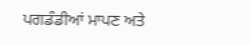ਪਗਡੰਡੀਆਂ ਮਾਪਣ ਅਤੇ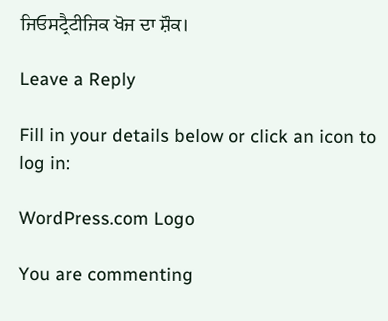ਜਿਓਸਟ੍ਰੈਟੀਜਿਕ ਖੋਜ ਦਾ ਸ਼ੌਕ।

Leave a Reply

Fill in your details below or click an icon to log in:

WordPress.com Logo

You are commenting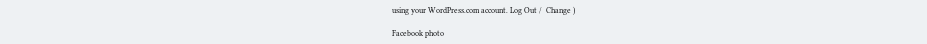using your WordPress.com account. Log Out /  Change )

Facebook photo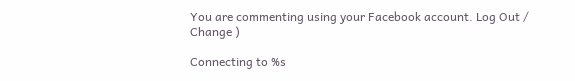You are commenting using your Facebook account. Log Out /  Change )

Connecting to %s